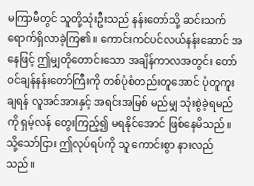မကြာမီတွင် သူတို့သုံးဦးသည် နန်းတော်သို့ ဆင်းသက်ရောက်ရှိလာခဲ့ကြ၏။ ကောင်းကင်ပင်လယ်နန်းဆောင် အနေဖြင့် ဤမျှတိုတောင်းသော အချိန်ကာလအတွင်း တော်ဝင်ချန်နန်းတော်ကြီးကို တစ်ပုံစံတည်းတူအောင် ပုံတူကူးချရန် လူအင်အားနှင့် အရင်းအမြစ် မည်မျှ သုံးစွဲခဲ့ရမည်ကို ရှမ့်လန် တွေးကြည့်၍ မရနိုင်အောင် ဖြစ်နေမိသည်။
သို့သော်ငြား ဤလုပ်ရပ်ကို သူ ကောင်းစွာ နားလည်သည်။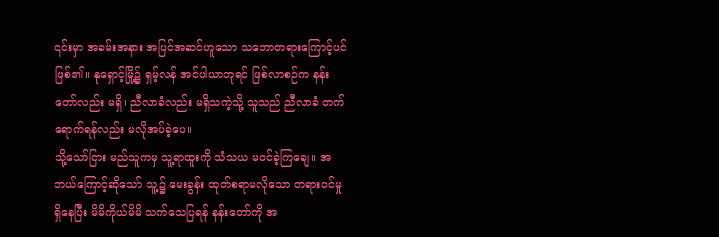၎င်းမှာ အခမ်းအနား အပြင်အဆင်ဟူသော သဘောတရားကြောင့်ပင် ဖြစ်၏။ နုရှောင့်မြို့၌ ရှမ့်လန် အင်ပါယာဘုရင် ဖြစ်လာစဉ်က နန်းတော်လည်း မရှိ၊ ညီလာခံလည်း မရှိသကဲ့သို့ သူသည် ညီလာခံ တက်ရောက်ရန်လည်း မလိုအပ်ခဲ့ပေ။
သို့သော်ငြား မည်သူကမှ သူ့ရာထူးကို သံသယ မဝင်ခဲ့ကြချေ။ အဘယ်ကြောင့်ဆိုသော် သူ့၌ မေးခွန်း ထုတ်စရာမလိုသော တရားဝင်မှု ရှိနေပြီး မိမိကိုယ်မိမိ သက်သေပြရန် နန်းတော်ကို အ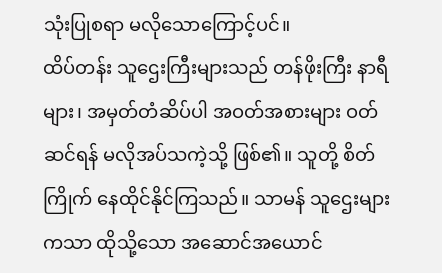သုံးပြုစရာ မလိုသောကြောင့်ပင်။
ထိပ်တန်း သူဌေးကြီးများသည် တန်ဖိုးကြီး နာရီများ၊ အမှတ်တံဆိပ်ပါ အဝတ်အစားများ ဝတ်ဆင်ရန် မလိုအပ်သကဲ့သို့ ဖြစ်၏။ သူတို့ စိတ်ကြိုက် နေထိုင်နိုင်ကြသည်။ သာမန် သူဌေးများကသာ ထိုသို့သော အဆောင်အယောင်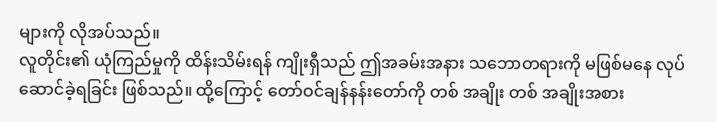များကို လိုအပ်သည်။
လူတိုင်း၏ ယုံကြည်မှုကို ထိန်းသိမ်းရန် ကျိုးရှီသည် ဤအခမ်းအနား သဘောတရားကို မဖြစ်မနေ လုပ်ဆောင်ခဲ့ရခြင်း ဖြစ်သည်။ ထို့ကြောင့် တော်ဝင်ချန်နန်းတော်ကို တစ် အချိုး တစ် အချိုးအစား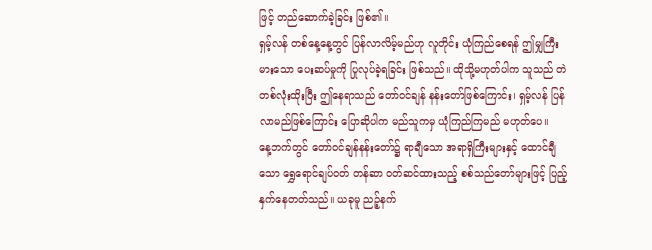ဖြင့် တည်ဆောက်ခဲ့ခြင်း ဖြစ်၏။
ရှမ့်လန် တစ်နေ့နေ့တွင် ပြန်လာလိမ့်မည်ဟု လူတိုင်း ယုံကြည်စေရန် ဤမျှကြီးမားသော ပေးဆပ်မှုကို ပြုလုပ်ခဲ့ရခြင်း ဖြစ်သည်။ ထိုသို့မဟုတ်ပါက သူသည် တဲတစ်လုံးထိုးပြီး ဤနေရာသည် တော်ဝင်ချန် နန်းတော်ဖြစ်ကြောင်း၊ ရှမ့်လန် ပြန်လာမည်ဖြစ်ကြောင်း ပြောဆိုပါက မည်သူကမှ ယုံကြည်ကြမည် မဟုတ်ပေ။
နေ့ဘက်တွင် တော်ဝင်ချန်နန်းတော်၌ ရာချီသော အရာရှိကြီးများနှင့် ထောင်ချီသော ရွှေရောင်ချပ်ဝတ် တန်ဆာ ဝတ်ဆင်ထားသည့် စစ်သည်တော်များဖြင့် ပြည့်နှက်နေတတ်သည်။ ယခုမူ ညဉ့်နက်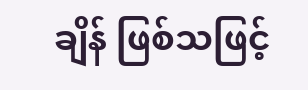ချိန် ဖြစ်သဖြင့်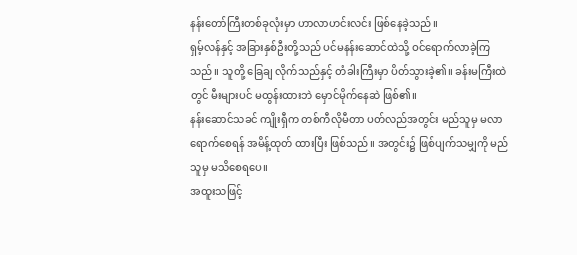နန်းတော်ကြီးတစ်ခုလုံးမှာ ဟာလာဟင်းလင်း ဖြစ်နေခဲ့သည်။
ရှမ့်လန်နှင့် အခြားနှစ်ဦးတို့သည် ပင်မနန်းဆောင်ထဲသို့ ဝင်ရောက်လာခဲ့ကြသည်။ သူတို့ ခြေချ လိုက်သည်နှင့် တံခါးကြီးမှာ ပိတ်သွားခဲ့၏။ ခန်းမကြီးထဲတွင် မီးများပင် မထွန်းထားဘဲ မှောင်မိုက်နေဆဲ ဖြစ်၏။
နန်းဆောင်သခင် ကျိုးရှီက တစ်ကီလိုမီတာ ပတ်လည်အတွင်း မည်သူမှ မလာရောက်စေရန် အမိန့်ထုတ် ထားပြီး ဖြစ်သည်။ အတွင်း၌ ဖြစ်ပျက်သမျှကို မည်သူမှ မသိစေရပေ။
အထူးသဖြင့်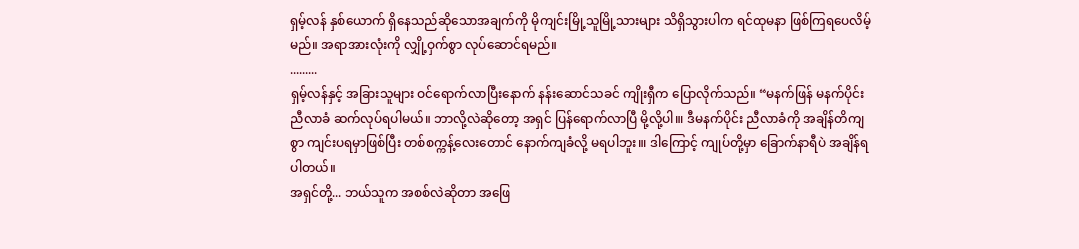ရှမ့်လန် နှစ်ယောက် ရှိနေသည်ဆိုသောအချက်ကို မိုကျင်းမြို့သူမြို့သားများ သိရှိသွားပါက ရင်ထုမနာ ဖြစ်ကြရပေလိမ့်မည်။ အရာအားလုံးကို လျှို့ဝှက်စွာ လုပ်ဆောင်ရမည်။
.........
ရှမ့်လန်နှင့် အခြားသူများ ဝင်ရောက်လာပြီးနောက် နန်းဆောင်သခင် ကျိုးရှီက ပြောလိုက်သည်။ “မနက်ဖြန် မနက်ပိုင်း ညီလာခံ ဆက်လုပ်ရပါမယ်။ ဘာလို့လဲဆိုတော့ အရှင် ပြန်ရောက်လာပြီ မို့လို့ပါ။၊ ဒီမနက်ပိုင်း ညီလာခံကို အချိန်တိကျစွာ ကျင်းပရမှာဖြစ်ပြီး တစ်စက္ကန့်လေးတောင် နောက်ကျခံလို့ မရပါဘူး။၊ ဒါကြောင့် ကျုပ်တို့မှာ ခြောက်နာရီပဲ အချိန်ရပါတယ်။
အရှင်တို့... ဘယ်သူက အစစ်လဲဆိုတာ အဖြေ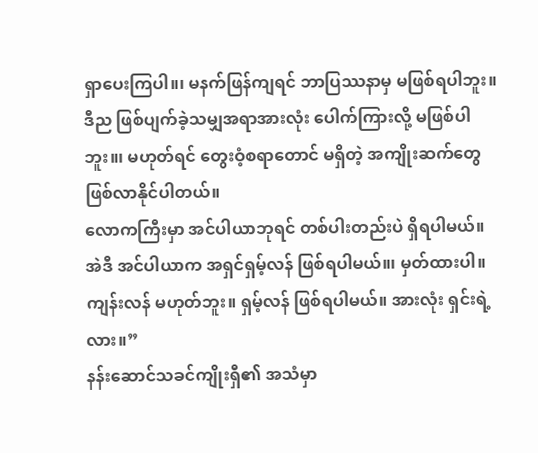ရှာပေးကြပါ။၊ မနက်ဖြန်ကျရင် ဘာပြဿနာမှ မဖြစ်ရပါဘူး။ ဒီည ဖြစ်ပျက်ခဲ့သမျှအရာအားလုံး ပေါက်ကြားလို့ မဖြစ်ပါဘူး။၊ မဟုတ်ရင် တွေးဝံ့စရာတောင် မရှိတဲ့ အကျိုးဆက်တွေ ဖြစ်လာနိုင်ပါတယ်။
လောကကြီးမှာ အင်ပါယာဘုရင် တစ်ပါးတည်းပဲ ရှိရပါမယ်။ အဲဒီ အင်ပါယာက အရှင်ရှမ့်လန် ဖြစ်ရပါမယ်။၊ မှတ်ထားပါ။ ကျန်းလန် မဟုတ်ဘူး။ ရှမ့်လန် ဖြစ်ရပါမယ်။ အားလုံး ရှင်းရဲ့လား။”
နန်းဆောင်သခင်ကျိုးရှီ၏ အသံမှာ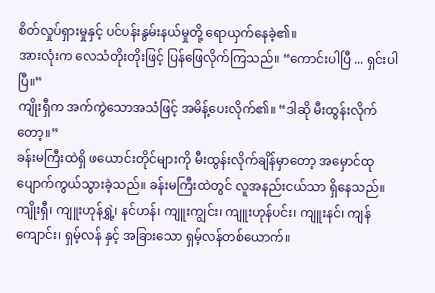စိတ်လှုပ်ရှားမှုနှင့် ပင်ပန်းနွမ်းနယ်မှုတို့ ရောယှက်နေခဲ့၏။
အားလုံးက လေသံတိုးတိုးဖြင့် ပြန်ဖြေလိုက်ကြသည်။ “ကောင်းပါပြီ ... ရှင်းပါပြီ။”
ကျိုးရှီက အက်ကွဲသောအသံဖြင့် အမိန့်ပေးလိုက်၏။ “ဒါဆို မီးထွန်းလိုက်တော့။”
ခန်းမကြီးထဲရှိ ဖယောင်းတိုင်များကို မီးထွန်းလိုက်ချိန်မှာတော့ အမှောင်ထု ပျောက်ကွယ်သွားခဲ့သည်။ ခန်းမကြီးထဲတွင် လူအနည်းငယ်သာ ရှိနေသည်။ ကျိုးရှီ၊ ကျူးဟုန်ရွှဲ့၊ နင်ဟန်၊ ကျူးကျွင်း၊ ကျူးဟုန်ပင်း၊ ကျူးနင်၊ ကျန်ကျောင်း၊ ရှမ့်လန် နှင့် အခြားသော ရှမ့်လန်တစ်ယောက်။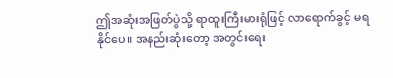ဤအဆုံးအဖြတ်ပွဲသို့ ရာထူးကြီးမားရုံဖြင့် လာရောက်ခွင့် မရနိုင်ပေ။ အနည်းဆုံးတော့ အတွင်းရေး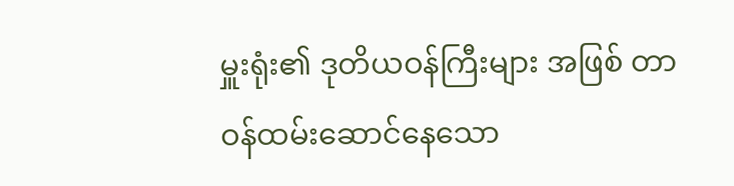မှူးရုံး၏ ဒုတိယဝန်ကြီးများ အဖြစ် တာဝန်ထမ်းဆောင်နေသော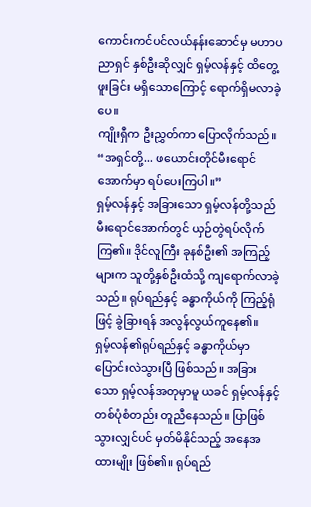ကောင်းကင်ပင်လယ်နန်းဆောင်မှ မဟာပညာရှင် နှစ်ဦးဆိုလျှင် ရှမ့်လန်နှင့် ထိတွေ့ဖူးခြင်း မရှိသောကြောင့် ရောက်ရှိမလာခဲ့ပေ။
ကျိုးရှီက ဦးညွှတ်ကာ ပြောလိုက်သည်။ “အရှင်တို့... ဖယောင်းတိုင်မီးရောင်အောက်မှာ ရပ်ပေးကြပါ။”
ရှမ့်လန်နှင့် အခြားသော ရှမ့်လန်တို့သည် မီးရောင်အောက်တွင် ယှဉ်တွဲရပ်လိုက်ကြ၏။ ဒိုင်လူကြီး ခုနစ်ဦး၏ အကြည့်များက သူတို့နှစ်ဦးထံသို့ ကျရောက်လာခဲ့သည်။ ရုပ်ရည်နှင့် ခန္ဓာကိုယ်ကို ကြည့်ရုံဖြင့် ခွဲခြားရန် အလွန်လွယ်ကူနေ၏။
ရှမ့်လန်၏ရုပ်ရည်နှင့် ခန္ဓာကိုယ်မှာ ပြောင်းလဲသွားပြီ ဖြစ်သည်။ အခြားသော ရှမ့်လန်အတုမှာမူ ယခင် ရှမ့်လန်နှင့် တစ်ပုံစံတည်း တူညီနေသည်။ ပြာဖြစ်သွားလျှင်ပင် မှတ်မိနိုင်သည့် အနေအထားမျိုး ဖြစ်၏။ ရုပ်ရည်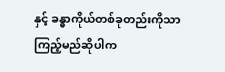နှင့် ခန္ဓာကိုယ်တစ်ခုတည်းကိုသာ ကြည့်မည်ဆိုပါက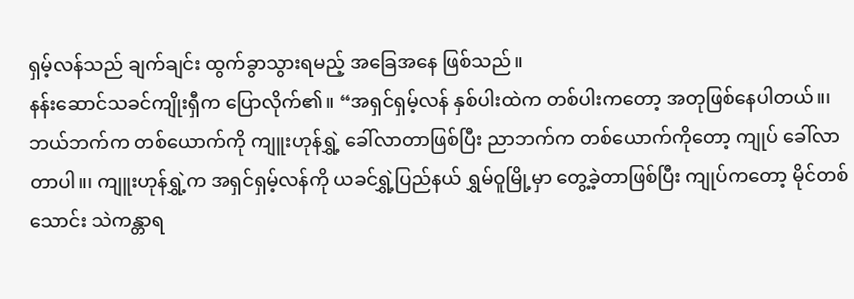ရှမ့်လန်သည် ချက်ချင်း ထွက်ခွာသွားရမည့် အခြေအနေ ဖြစ်သည်။
နန်းဆောင်သခင်ကျိုးရှီက ပြောလိုက်၏။ “အရှင်ရှမ့်လန် နှစ်ပါးထဲက တစ်ပါးကတော့ အတုဖြစ်နေပါတယ်။၊ ဘယ်ဘက်က တစ်ယောက်ကို ကျူးဟုန်ရွှဲ့ ခေါ်လာတာဖြစ်ပြီး ညာဘက်က တစ်ယောက်ကိုတော့ ကျုပ် ခေါ်လာတာပါ။၊ ကျူးဟုန်ရွှဲ့က အရှင်ရှမ့်လန်ကို ယခင်ရွှဲ့ပြည်နယ် ရွှမ်ဝူမြို့မှာ တွေ့ခဲ့တာဖြစ်ပြီး ကျုပ်ကတော့ မိုင်တစ်သောင်း သဲကန္တာရ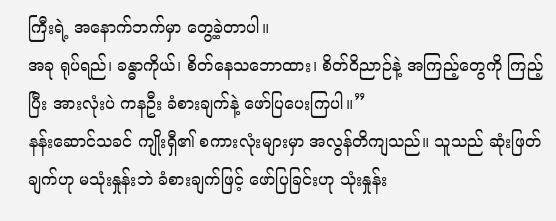ကြီးရဲ့ အနောက်ဘက်မှာ တွေ့ခဲ့တာပါ။
အခု ရုပ်ရည်၊ ခန္ဓာကိုယ်၊ စိတ်နေသဘောထား၊ စိတ်ဝိညာဉ်နဲ့ အကြည့်တွေကို ကြည့်ပြီး အားလုံးပဲ ကနဦး ခံစားချက်နဲ့ ဖော်ပြပေးကြပါ။”
နန်းဆောင်သခင် ကျိုးရှီ၏ စကားလုံးများမှာ အလွန်တိကျသည်။ သူသည် ဆုံးဖြတ်ချက်ဟု မသုံးနှုန်းဘဲ ခံစားချက်ဖြင့် ဖော်ပြခြင်းဟု သုံးနှုန်း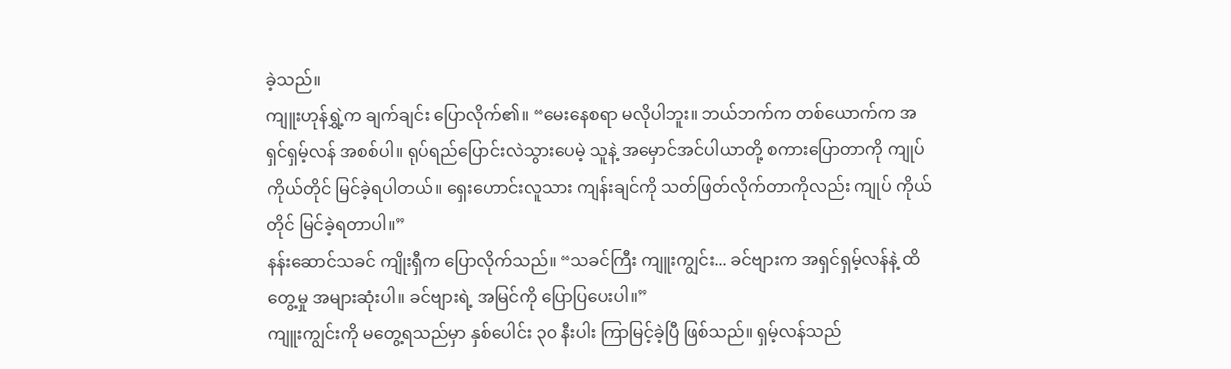ခဲ့သည်။
ကျူးဟုန်ရွှဲ့က ချက်ချင်း ပြောလိုက်၏။ “မေးနေစရာ မလိုပါဘူး။ ဘယ်ဘက်က တစ်ယောက်က အရှင်ရှမ့်လန် အစစ်ပါ။ ရုပ်ရည်ပြောင်းလဲသွားပေမဲ့ သူနဲ့ အမှောင်အင်ပါယာတို့ စကားပြောတာကို ကျုပ် ကိုယ်တိုင် မြင်ခဲ့ရပါတယ်။ ရှေးဟောင်းလူသား ကျန်းချင်ကို သတ်ဖြတ်လိုက်တာကိုလည်း ကျုပ် ကိုယ်တိုင် မြင်ခဲ့ရတာပါ။”
နန်းဆောင်သခင် ကျိုးရှီက ပြောလိုက်သည်။ “သခင်ကြီး ကျူးကျွင်း... ခင်ဗျားက အရှင်ရှမ့်လန်နဲ့ ထိတွေ့မှု အများဆုံးပါ။ ခင်ဗျားရဲ့ အမြင်ကို ပြောပြပေးပါ။”
ကျူးကျွင်းကို မတွေ့ရသည်မှာ နှစ်ပေါင်း ၃၀ နီးပါး ကြာမြင့်ခဲ့ပြီ ဖြစ်သည်။ ရှမ့်လန်သည်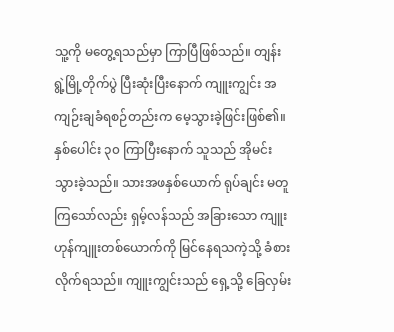သူ့ကို မတွေ့ရသည်မှာ ကြာပြီဖြစ်သည်။ တျန်းရွဲ့မြို့တိုက်ပွဲ ပြီးဆုံးပြီးနောက် ကျူးကျွင်း အကျဉ်းချခံရစဉ်တည်းက မေ့သွားခဲ့ဖြင်းဖြစ်၏။
နှစ်ပေါင်း ၃၀ ကြာပြီးနောက် သူသည် အိုမင်းသွားခဲ့သည်။ သားအဖနှစ်ယောက် ရုပ်ချင်း မတူကြသော်လည်း ရှမ့်လန်သည် အခြားသော ကျူးဟုန်ကျူးတစ်ယောက်ကို မြင်နေရသကဲ့သို့ ခံစားလိုက်ရသည်။ ကျူးကျွင်းသည် ရှေ့သို့ ခြေလှမ်း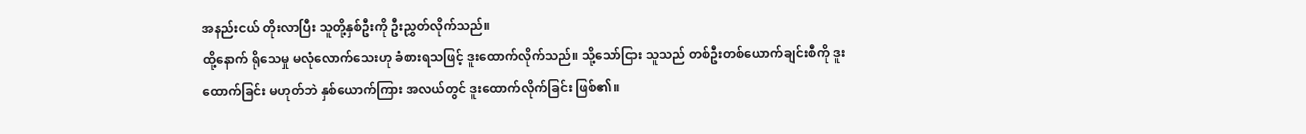အနည်းငယ် တိုးလာပြီး သူတို့နှစ်ဦးကို ဦးညွှတ်လိုက်သည်။
ထို့နောက် ရိုသေမှု မလုံလောက်သေးဟု ခံစားရသဖြင့် ဒူးထောက်လိုက်သည်။ သို့သော်ငြား သူသည် တစ်ဦးတစ်ယောက်ချင်းစီကို ဒူးထောက်ခြင်း မဟုတ်ဘဲ နှစ်ယောက်ကြား အလယ်တွင် ဒူးထောက်လိုက်ခြင်း ဖြစ်၏။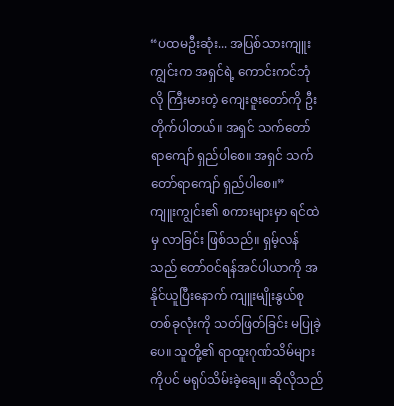“ပထမဦးဆုံး... အပြစ်သားကျူးကျွင်းက အရှင်ရဲ့ ကောင်းကင်ဘုံလို ကြီးမားတဲ့ ကျေးဇူးတော်ကို ဦးတိုက်ပါတယ်။ အရှင် သက်တော်ရာကျော် ရှည်ပါစေ။ အရှင် သက်တော်ရာကျော် ရှည်ပါစေ။”
ကျူးကျွင်း၏ စကားများမှာ ရင်ထဲမှ လာခြင်း ဖြစ်သည်။ ရှမ့်လန်သည် တော်ဝင်ရန်အင်ပါယာကို အနိုင်ယူပြီးနောက် ကျူးမျိုးနွယ်စု တစ်ခုလုံးကို သတ်ဖြတ်ခြင်း မပြုခဲ့ပေ။ သူတို့၏ ရာထူးဂုဏ်သိမ်များကိုပင် မရုပ်သိမ်းခဲ့ချေ။ ဆိုလိုသည်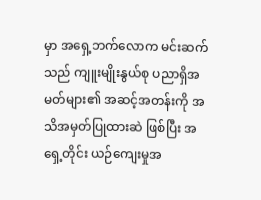မှာ အရှေ့ဘက်လောက မင်းဆက်သည် ကျူးမျိုးနွယ်စု ပညာရှိအမတ်များ၏ အဆင့်အတန်းကို အသိအမှတ်ပြုထားဆဲ ဖြစ်ပြီး အရှေ့တိုင်း ယဉ်ကျေးမှုအ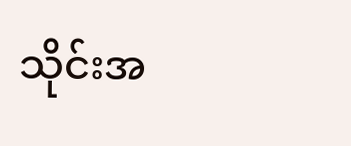သိုင်းအ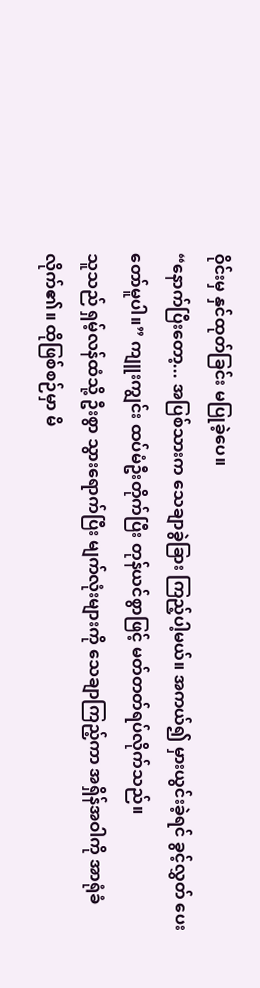ဝိုင်းမှ နှင်ထုတ်ခြင်း မပြုခဲ့ပေ။
“နောက်ပြီးတော့... အပြစ်သားက သေချာခွဲခြား ကြည့်ပါ့မယ်။ အကယ်၍ မှားယွင်းခဲ့ရင် ခွင့်လွှတ် ပေးတော်မူပါ။” ကျူးကျွင်း ထပ်မံဦးတိုက်ပြီး တုန်ယင်စွာဖြင့် မတ်တတ်ရပ်လိုက်သည်။
သူသည် ရှမ့်လန်ထံသို့ ဦးစွာ သွားရောက်ပြီး မျက်လုံးများကို သေချာကြည့်ကာ အရှိန်အဝါကို အာရုံခံလိုက်၏။ ထိုဖြစ်စဉ်မှာ မိ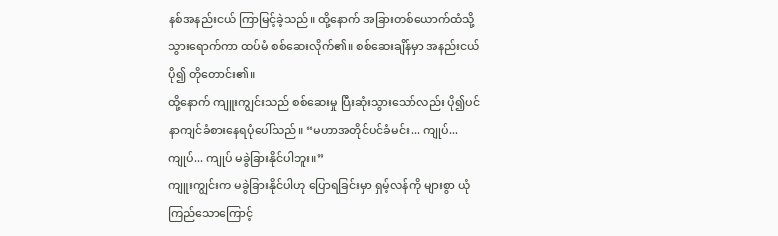နစ်အနည်းငယ် ကြာမြင့်ခဲ့သည်။ ထို့နောက် အခြားတစ်ယောက်ထံသို့ သွားရောက်ကာ ထပ်မံ စစ်ဆေးလိုက်၏။ စစ်ဆေးချိန်မှာ အနည်းငယ် ပို၍ တိုတောင်း၏။
ထို့နောက် ကျူးကျွင်းသည် စစ်ဆေးမှု ပြီးဆုံးသွားသော်လည်း ပို၍ပင် နာကျင်ခံစားနေရပုံပေါ်သည်။ “မဟာအတိုင်ပင်ခံမင်း... ကျုပ်... ကျုပ်... ကျုပ် မခွဲခြားနိုင်ပါဘူး။”
ကျူးကျွင်းက မခွဲခြားနိုင်ပါဟု ပြောရခြင်းမှာ ရှမ့်လန်ကို များစွာ ယုံကြည်သောကြောင့်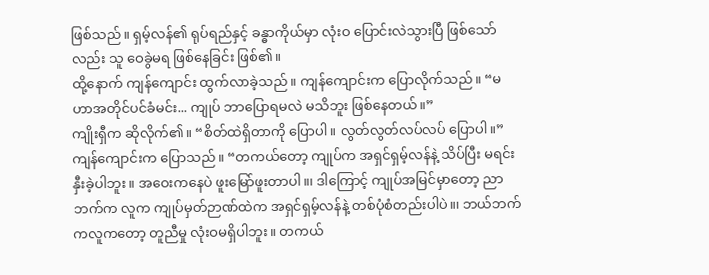ဖြစ်သည်။ ရှမ့်လန်၏ ရုပ်ရည်နှင့် ခန္ဓာကိုယ်မှာ လုံးဝ ပြောင်းလဲသွားပြီ ဖြစ်သော်လည်း သူ ဝေခွဲမရ ဖြစ်နေခြင်း ဖြစ်၏။
ထို့နောက် ကျန်ကျောင်း ထွက်လာခဲ့သည်။ ကျန်ကျောင်းက ပြောလိုက်သည်။ “မဟာအတိုင်ပင်ခံမင်း... ကျုပ် ဘာပြောရမလဲ မသိဘူး ဖြစ်နေတယ်။”
ကျိုးရှီက ဆိုလိုက်၏။ “စိတ်ထဲရှိတာကို ပြောပါ။ လွတ်လွတ်လပ်လပ် ပြောပါ။”
ကျန်ကျောင်းက ပြောသည်။ “တကယ်တော့ ကျုပ်က အရှင်ရှမ့်လန်နဲ့ သိပ်ပြီး မရင်းနှီးခဲ့ပါဘူး။ အဝေးကနေပဲ ဖူးမြော်ဖူးတာပါ။၊ ဒါကြောင့် ကျုပ်အမြင်မှာတော့ ညာဘက်က လူက ကျုပ်မှတ်ဉာဏ်ထဲက အရှင်ရှမ့်လန်နဲ့ တစ်ပုံစံတည်းပါပဲ။၊ ဘယ်ဘက်ကလူကတော့ တူညီမှု လုံးဝမရှိပါဘူး။ တကယ်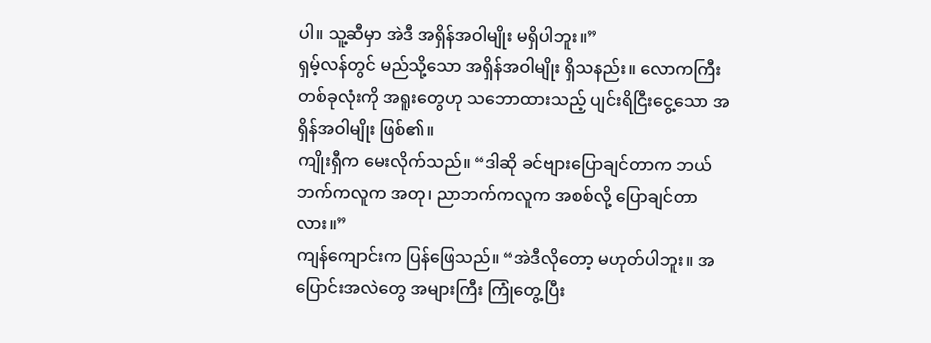ပါ။ သူ့ဆီမှာ အဲဒီ အရှိန်အဝါမျိုး မရှိပါဘူး။”
ရှမ့်လန်တွင် မည်သို့သော အရှိန်အဝါမျိုး ရှိသနည်း။ လောကကြီးတစ်ခုလုံးကို အရူးတွေဟု သဘောထားသည့် ပျင်းရိငြီးငွေ့သော အရှိန်အဝါမျိုး ဖြစ်၏။
ကျိုးရှီက မေးလိုက်သည်။ “ဒါဆို ခင်ဗျားပြောချင်တာက ဘယ်ဘက်ကလူက အတု၊ ညာဘက်ကလူက အစစ်လို့ ပြောချင်တာလား။”
ကျန်ကျောင်းက ပြန်ဖြေသည်။ “အဲဒီလိုတော့ မဟုတ်ပါဘူး။ အပြောင်းအလဲတွေ အများကြီး ကြုံတွေ့ပြီး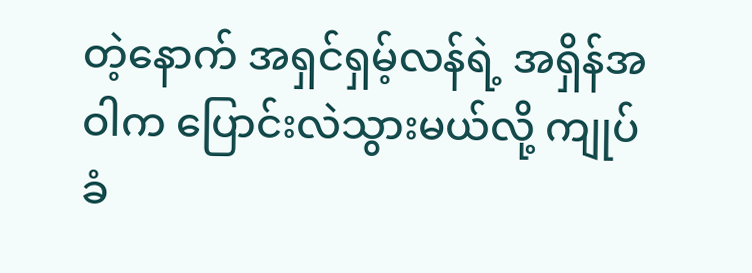တဲ့နောက် အရှင်ရှမ့်လန်ရဲ့ အရှိန်အဝါက ပြောင်းလဲသွားမယ်လို့ ကျုပ် ခံ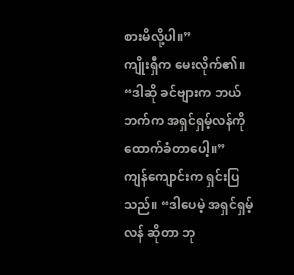စားမိလို့ပါ။”
ကျိုးရှီက မေးလိုက်၏။ “ဒါဆို ခင်ဗျားက ဘယ်ဘက်က အရှင်ရှမ့်လန်ကို ထောက်ခံတာပေါ့။”
ကျန်ကျောင်းက ရှင်းပြသည်။ “ဒါပေမဲ့ အရှင်ရှမ့်လန် ဆိုတာ ဘု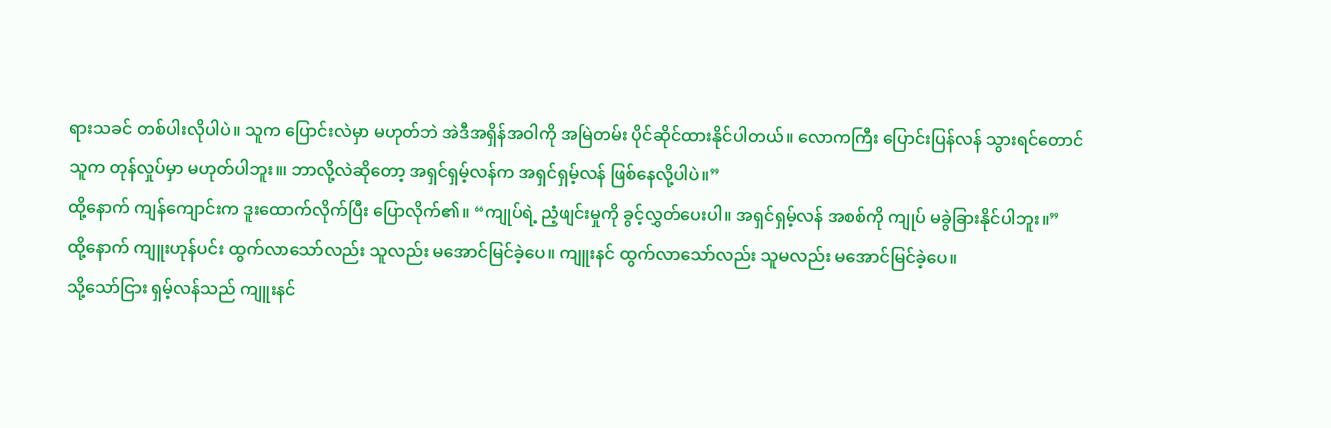ရားသခင် တစ်ပါးလိုပါပဲ။ သူက ပြောင်းလဲမှာ မဟုတ်ဘဲ အဲဒီအရှိန်အဝါကို အမြဲတမ်း ပိုင်ဆိုင်ထားနိုင်ပါတယ်။ လောကကြီး ပြောင်းပြန်လန် သွားရင်တောင် သူက တုန်လှုပ်မှာ မဟုတ်ပါဘူး။၊ ဘာလို့လဲဆိုတော့ အရှင်ရှမ့်လန်က အရှင်ရှမ့်လန် ဖြစ်နေလို့ပါပဲ။”
ထို့နောက် ကျန်ကျောင်းက ဒူးထောက်လိုက်ပြီး ပြောလိုက်၏။ “ကျုပ်ရဲ့ ညံ့ဖျင်းမှုကို ခွင့်လွှတ်ပေးပါ။ အရှင်ရှမ့်လန် အစစ်ကို ကျုပ် မခွဲခြားနိုင်ပါဘူး။”
ထို့နောက် ကျူးဟုန်ပင်း ထွက်လာသော်လည်း သူလည်း မအောင်မြင်ခဲ့ပေ။ ကျူးနင် ထွက်လာသော်လည်း သူမလည်း မအောင်မြင်ခဲ့ပေ။
သို့သော်ငြား ရှမ့်လန်သည် ကျူးနင်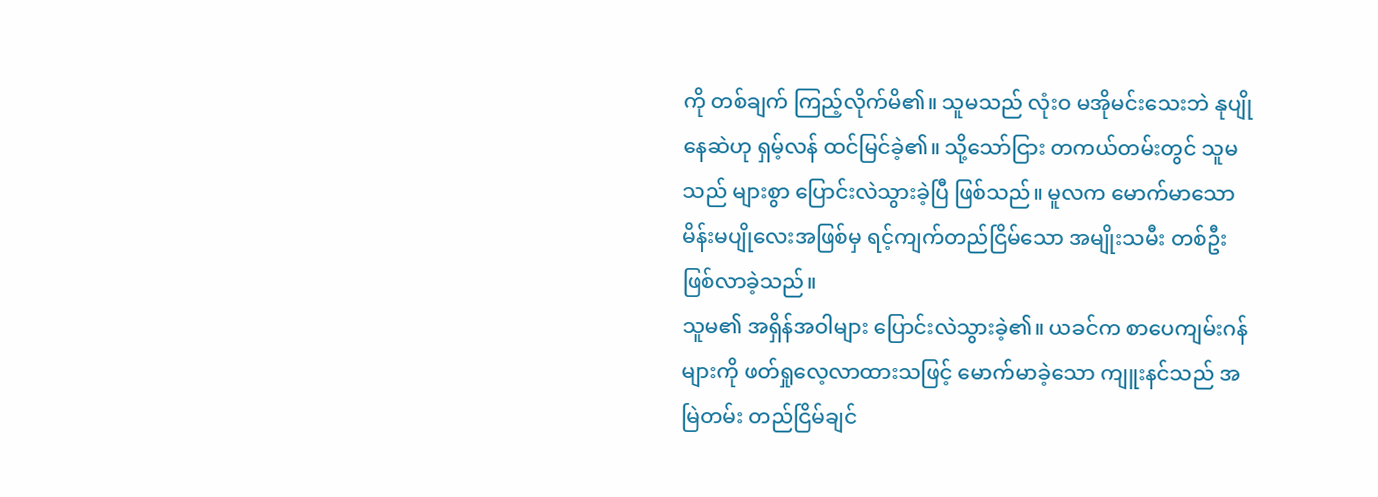ကို တစ်ချက် ကြည့်လိုက်မိ၏။ သူမသည် လုံးဝ မအိုမင်းသေးဘဲ နုပျိုနေဆဲဟု ရှမ့်လန် ထင်မြင်ခဲ့၏။ သို့သော်ငြား တကယ်တမ်းတွင် သူမသည် များစွာ ပြောင်းလဲသွားခဲ့ပြီ ဖြစ်သည်။ မူလက မောက်မာသော မိန်းမပျိုလေးအဖြစ်မှ ရင့်ကျက်တည်ငြိမ်သော အမျိုးသမီး တစ်ဦး ဖြစ်လာခဲ့သည်။
သူမ၏ အရှိန်အဝါများ ပြောင်းလဲသွားခဲ့၏။ ယခင်က စာပေကျမ်းဂန်များကို ဖတ်ရှုလေ့လာထားသဖြင့် မောက်မာခဲ့သော ကျူးနင်သည် အမြဲတမ်း တည်ငြိမ်ချင်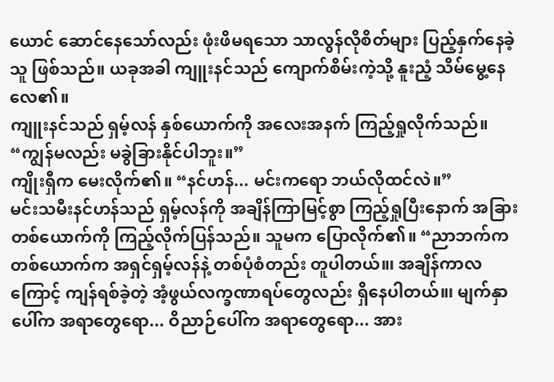ယောင် ဆောင်နေသော်လည်း ဖုံးဖိမရသော သာလွန်လိုစိတ်များ ပြည့်နှက်နေခဲ့သူ ဖြစ်သည်။ ယခုအခါ ကျူးနင်သည် ကျောက်စိမ်းကဲ့သို့ နူးညံ့ သိမ်မွေ့နေလေ၏။
ကျူးနင်သည် ရှမ့်လန် နှစ်ယောက်ကို အလေးအနက် ကြည့်ရှုလိုက်သည်။ “ကျွန်မလည်း မခွဲခြားနိုင်ပါဘူး။”
ကျိုးရှီက မေးလိုက်၏။ “နင်ဟန်... မင်းကရော ဘယ်လိုထင်လဲ။”
မင်းသမီးနင်ဟန်သည် ရှမ့်လန်ကို အချိန်ကြာမြင့်စွာ ကြည့်ရှုပြီးနောက် အခြားတစ်ယောက်ကို ကြည့်လိုက်ပြန်သည်။ သူမက ပြောလိုက်၏။ “ညာဘက်က တစ်ယောက်က အရှင်ရှမ့်လန်နဲ့ တစ်ပုံစံတည်း တူပါတယ်။၊ အချိန်ကာလကြောင့် ကျန်ရစ်ခဲ့တဲ့ အံ့ဖွယ်လက္ခဏာရပ်တွေလည်း ရှိနေပါတယ်။၊ မျက်နှာပေါ်က အရာတွေရော... ဝိညာဉ်ပေါ်က အရာတွေရော... အား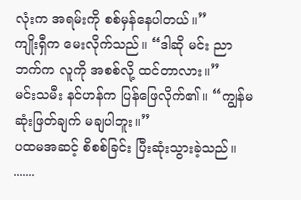လုံးက အရမ်းကို စစ်မှန်နေပါတယ်။”
ကျိုးရှီက မေးလိုက်သည်။ “ဒါဆို မင်း ညာဘက်က လူကို အစစ်လို့ ထင်တာလား။”
မင်းသမီး နင်ဟန်က ပြန်ဖြေလိုက်၏။ “ကျွန်မ ဆုံးဖြတ်ချက် မချပါဘူး။”
ပထမအဆင့် စိစစ်ခြင်း ပြီးဆုံးသွားခဲ့သည်။
.......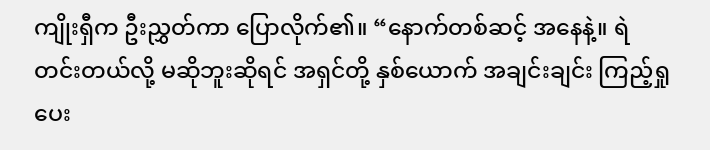ကျိုးရှီက ဦးညွှတ်ကာ ပြောလိုက်၏။ “နောက်တစ်ဆင့် အနေနဲ့။ ရဲတင်းတယ်လို့ မဆိုဘူးဆိုရင် အရှင်တို့ နှစ်ယောက် အချင်းချင်း ကြည့်ရှုပေး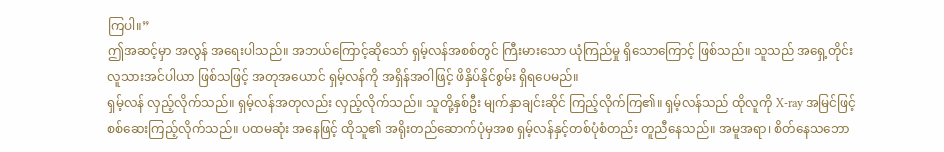ကြပါ။”
ဤအဆင့်မှာ အလွန် အရေးပါသည်။ အဘယ်ကြောင့်ဆိုသော် ရှမ့်လန်အစစ်တွင် ကြီးမားသော ယုံကြည်မှု ရှိသောကြောင့် ဖြစ်သည်။ သူသည် အရှေ့တိုင်း လူသားအင်ပါယာ ဖြစ်သဖြင့် အတုအယောင် ရှမ့်လန်ကို အရှိန်အဝါဖြင့် ဖိနှိပ်နိုင်စွမ်း ရှိရပေမည်။
ရှမ့်လန် လှည့်လိုက်သည်။ ရှမ့်လန်အတုလည်း လှည့်လိုက်သည်။ သူတို့နှစ်ဦး မျက်နှာချင်းဆိုင် ကြည့်လိုက်ကြ၏။ ရှမ့်လန်သည် ထိုလူကို X-ray အမြင်ဖြင့် စစ်ဆေးကြည့်လိုက်သည်။ ပထမဆုံး အနေဖြင့် ထိုသူ၏ အရိုးတည်ဆောက်ပုံမှအစ ရှမ့်လန်နှင့်တစ်ပုံစံတည်း တူညီနေသည်။ အမူအရာ၊ စိတ်နေသဘော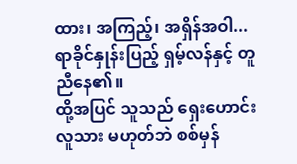ထား၊ အကြည့်၊ အရှိန်အဝါ... ရာခိုင်နှုန်းပြည့် ရှမ့်လန်နှင့် တူညီနေ၏။
ထို့အပြင် သူသည် ရှေးဟောင်းလူသား မဟုတ်ဘဲ စစ်မှန်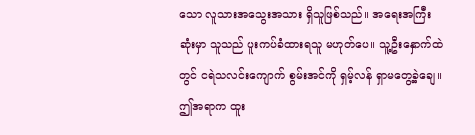သော လူသားအသွေးအသား ရှိသူဖြစ်သည်။ အရေးအကြီးဆုံးမှာ သူသည် ပူးကပ်ခံထားရသူ မဟုတ်ပေ။ သူ့ဦးနှောက်ထဲတွင် ငရဲသလင်းကျောက် စွမ်းအင်ကို ရှမ့်လန် ရှာမတွေ့ခဲ့ချေ။ ဤအရာက ထူး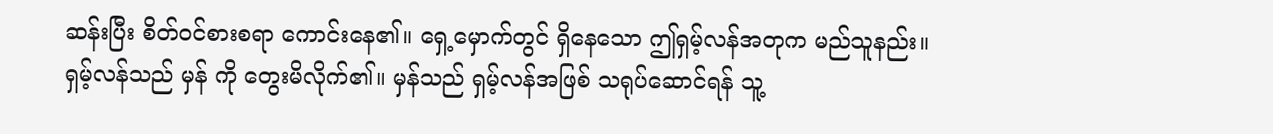ဆန်းပြီး စိတ်ဝင်စားစရာ ကောင်းနေ၏။ ရှေ့မှောက်တွင် ရှိနေသော ဤရှမ့်လန်အတုက မည်သူနည်း။
ရှမ့်လန်သည် မှန် ကို တွေးမိလိုက်၏။ မှန်သည် ရှမ့်လန်အဖြစ် သရုပ်ဆောင်ရန် သူ့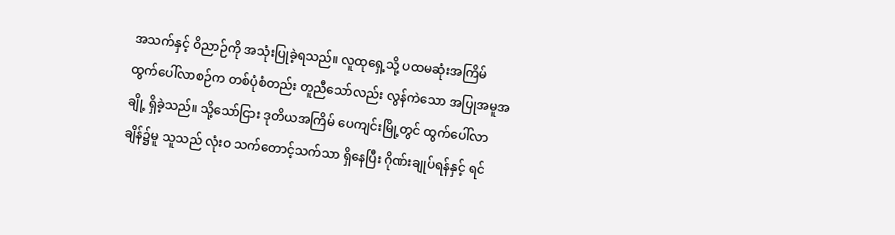အသက်နှင့် ဝိညာဉ်ကို အသုံးပြုခဲ့ရသည်။ လူထုရှေ့သို့ ပထမဆုံးအကြိမ် ထွက်ပေါ်လာစဉ်က တစ်ပုံစံတည်း တူညီသော်လည်း လွန်ကဲသော အပြုအမူအချို့ ရှိခဲ့သည်။ သို့သော်ငြား ဒုတိယအကြိမ် ပေကျင်းမြို့တွင် ထွက်ပေါ်လာချိန်၌မူ သူသည် လုံးဝ သက်တောင့်သက်သာ ရှိနေပြီး ဂိုဏ်းချုပ်ရန်နှင့် ရင်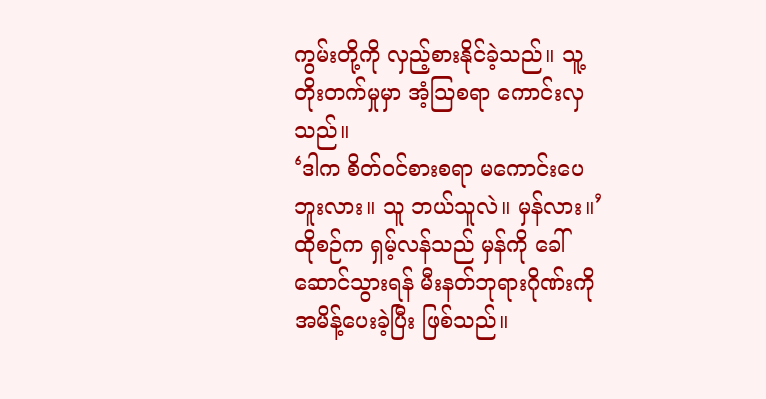ကွမ်းတို့ကို လှည့်စားနိုင်ခဲ့သည်။ သူ့တိုးတက်မှုမှာ အံ့သြစရာ ကောင်းလှသည်။
‘ဒါက စိတ်ဝင်စားစရာ မကောင်းပေဘူးလား။ သူ ဘယ်သူလဲ။ မှန်လား။’
ထိုစဉ်က ရှမ့်လန်သည် မှန်ကို ခေါ်ဆောင်သွားရန် မီးနတ်ဘုရားဂိုဏ်းကို အမိန့်ပေးခဲ့ပြီး ဖြစ်သည်။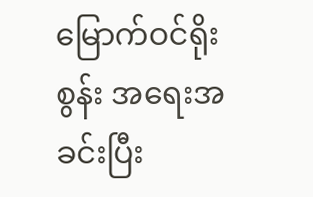မြောက်ဝင်ရိုးစွန်း အရေးအခင်းပြီး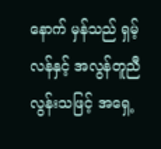နောက် မှန်သည် ရှမ့်လန်နှင့် အလွန်တူညီလွန်းသဖြင့် အရှေ့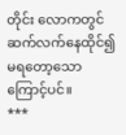တိုင်း လောကတွင် ဆက်လက်နေထိုင်၍ မရတော့သောကြောင့်ပင်။
***